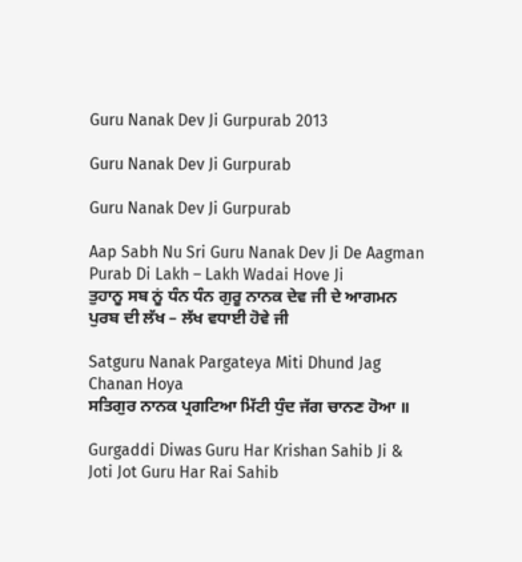Guru Nanak Dev Ji Gurpurab 2013

Guru Nanak Dev Ji Gurpurab

Guru Nanak Dev Ji Gurpurab

Aap Sabh Nu Sri Guru Nanak Dev Ji De Aagman Purab Di Lakh – Lakh Wadai Hove Ji
ਤੁਹਾਨੂ ਸਬ ਨੂਂ ਧੰਨ ਧੰਨ ਗੁਰੂ ਨਾਨਕ ਦੇਵ ਜੀ ਦੇ ਆਗਮਨ ਪੁਰਬ ਦੀ ਲੱਖ – ਲੱਖ ਵਧਾਈ ਹੋਵੇ ਜੀ

Satguru Nanak Pargateya Miti Dhund Jag Chanan Hoya
ਸਤਿਗੁਰ ਨਾਨਕ ਪ੍ਰਗਟਿਆ ਮਿੱਟੀ ਧੁੰਦ ਜੱਗ ਚਾਨਣ ਹੋਆ ॥

Gurgaddi Diwas Guru Har Krishan Sahib Ji & Joti Jot Guru Har Rai Sahib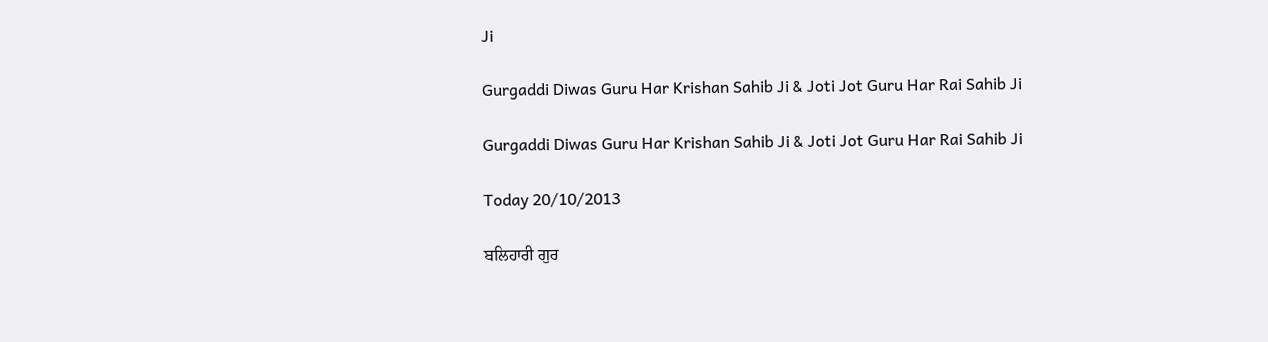Ji

Gurgaddi Diwas Guru Har Krishan Sahib Ji & Joti Jot Guru Har Rai Sahib Ji

Gurgaddi Diwas Guru Har Krishan Sahib Ji & Joti Jot Guru Har Rai Sahib Ji

Today 20/10/2013

ਬਲਿਹਾਰੀ ਗੁਰ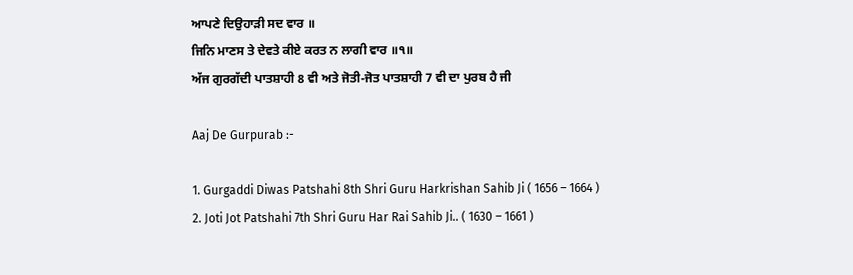ਆਪਣੇ ਦਿਉਹਾੜੀ ਸਦ ਵਾਰ ॥
ਜਿਨਿ ਮਾਣਸ ਤੇ ਦੇਵਤੇ ਕੀਏ ਕਰਤ ਨ ਲਾਗੀ ਵਾਰ ॥੧॥
ਅੱਜ ਗੁਰਗੱਦੀ ਪਾਤਸ਼ਾਹੀ 8 ਵੀ ਅਤੇ ਜੋਤੀ-ਜੋਤ ਪਾਤਸ਼ਾਹੀ 7 ਵੀ ਦਾ ਪੁਰਬ ਹੈ ਜੀ

Aaj De Gurpurab :-

1. Gurgaddi Diwas Patshahi 8th Shri Guru Harkrishan Sahib Ji ( 1656 – 1664 )
2. Joti Jot Patshahi 7th Shri Guru Har Rai Sahib Ji.. ( 1630 – 1661 )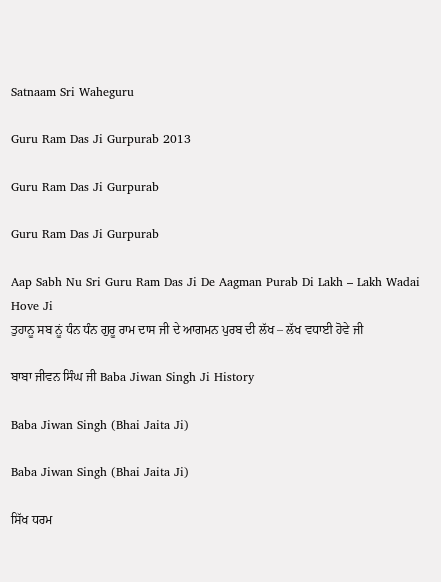Satnaam Sri Waheguru

Guru Ram Das Ji Gurpurab 2013

Guru Ram Das Ji Gurpurab

Guru Ram Das Ji Gurpurab

Aap Sabh Nu Sri Guru Ram Das Ji De Aagman Purab Di Lakh – Lakh Wadai Hove Ji
ਤੁਹਾਨੂ ਸਬ ਨੂਂ ਧੰਨ ਧੰਨ ਗੁਰੂ ਰਾਮ ਦਾਸ ਜੀ ਦੇ ਆਗਮਨ ਪੁਰਬ ਦੀ ਲੱਖ – ਲੱਖ ਵਧਾਈ ਹੋਵੇ ਜੀ

ਬਾਬਾ ਜੀਵਨ ਸਿੰਘ ਜੀ Baba Jiwan Singh Ji History

Baba Jiwan Singh (Bhai Jaita Ji)

Baba Jiwan Singh (Bhai Jaita Ji)

ਸਿੱਖ ਧਰਮ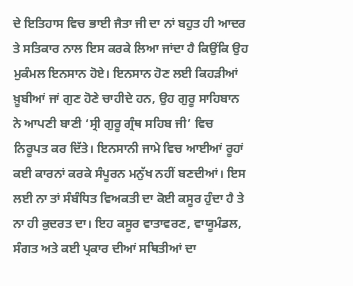ਦੇ ਇਤਿਹਾਸ ਵਿਚ ਭਾਈ ਜੈਤਾ ਜੀ ਦਾ ਨਾਂ ਬਹੁਤ ਹੀ ਆਦਰ ਤੇ ਸਤਿਕਾਰ ਨਾਲ ਇਸ ਕਰਕੇ ਲਿਆ ਜਾਂਦਾ ਹੈ ਕਿਉਂਕਿ ਉਹ ਮੁਕੰਮਲ ਇਨਸਾਨ ਹੋਏ। ਇਨਸਾਨ ਹੋਣ ਲਈ ਕਿਹੜੀਆਂ ਖ਼ੂਬੀਆਂ ਜਾਂ ਗੁਣ ਹੋਣੇ ਚਾਹੀਦੇ ਹਨ, ਉਹ ਗੁਰੂ ਸਾਹਿਬਾਨ ਨੇ ਆਪਣੀ ਬਾਣੀ ‘ਸ੍ਰੀ ਗੁਰੂ ਗ੍ਰੰਥ ਸਹਿਬ ਜੀ’ ਵਿਚ ਨਿਰੂਪਤ ਕਰ ਦਿੱਤੇ। ਇਨਸਾਨੀ ਜਾਮੇ ਵਿਚ ਆਈਆਂ ਰੂਹਾਂ ਕਈ ਕਾਰਨਾਂ ਕਰਕੇ ਸੰਪੂਰਨ ਮਨੁੱਖ ਨਹੀਂ ਬਣਦੀਆਂ। ਇਸ ਲਈ ਨਾ ਤਾਂ ਸੰਬੰਧਿਤ ਵਿਅਕਤੀ ਦਾ ਕੋਈ ਕਸੂਰ ਹੁੰਦਾ ਹੈ ਤੇ ਨਾ ਹੀ ਕੁਦਰਤ ਦਾ। ਇਹ ਕਸੂਰ ਵਾਤਾਵਰਣ, ਵਾਯੂਮੰਡਲ, ਸੰਗਤ ਅਤੇ ਕਈ ਪ੍ਰਕਾਰ ਦੀਆਂ ਸਥਿਤੀਆਂ ਦਾ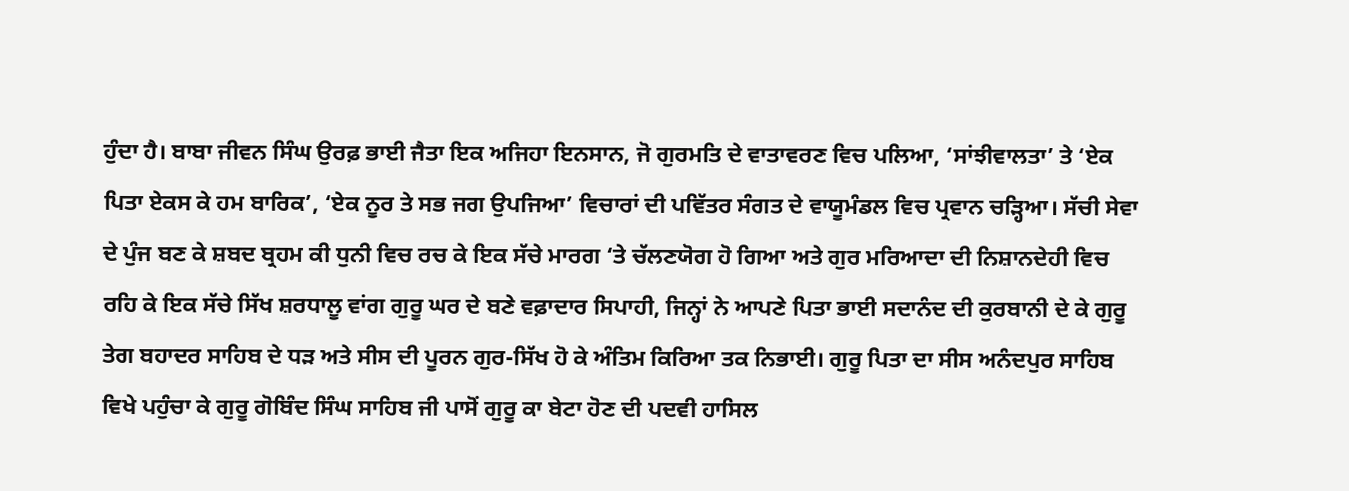ਹੁੰਦਾ ਹੈ। ਬਾਬਾ ਜੀਵਨ ਸਿੰਘ ਉਰਫ਼ ਭਾਈ ਜੈਤਾ ਇਕ ਅਜਿਹਾ ਇਨਸਾਨ, ਜੋ ਗੁਰਮਤਿ ਦੇ ਵਾਤਾਵਰਣ ਵਿਚ ਪਲਿਆ, ‘ਸਾਂਝੀਵਾਲਤਾ’ ਤੇ ‘ਏਕ ਪਿਤਾ ਏਕਸ ਕੇ ਹਮ ਬਾਰਿਕ’, ‘ਏਕ ਨੂਰ ਤੇ ਸਭ ਜਗ ਉਪਜਿਆ’ ਵਿਚਾਰਾਂ ਦੀ ਪਵਿੱਤਰ ਸੰਗਤ ਦੇ ਵਾਯੂਮੰਡਲ ਵਿਚ ਪ੍ਰਵਾਨ ਚੜ੍ਹਿਆ। ਸੱਚੀ ਸੇਵਾ ਦੇ ਪੁੰਜ ਬਣ ਕੇ ਸ਼ਬਦ ਬ੍ਰਹਮ ਕੀ ਧੁਨੀ ਵਿਚ ਰਚ ਕੇ ਇਕ ਸੱਚੇ ਮਾਰਗ ‘ਤੇ ਚੱਲਣਯੋਗ ਹੋ ਗਿਆ ਅਤੇ ਗੁਰ ਮਰਿਆਦਾ ਦੀ ਨਿਸ਼ਾਨਦੇਹੀ ਵਿਚ ਰਹਿ ਕੇ ਇਕ ਸੱਚੇ ਸਿੱਖ ਸ਼ਰਧਾਲੂ ਵਾਂਗ ਗੁਰੂ ਘਰ ਦੇ ਬਣੇ ਵਫ਼ਾਦਾਰ ਸਿਪਾਹੀ, ਜਿਨ੍ਹਾਂ ਨੇ ਆਪਣੇ ਪਿਤਾ ਭਾਈ ਸਦਾਨੰਦ ਦੀ ਕੁਰਬਾਨੀ ਦੇ ਕੇ ਗੁਰੂ ਤੇਗ ਬਹਾਦਰ ਸਾਹਿਬ ਦੇ ਧੜ ਅਤੇ ਸੀਸ ਦੀ ਪੂਰਨ ਗੁਰ-ਸਿੱਖ ਹੋ ਕੇ ਅੰਤਿਮ ਕਿਰਿਆ ਤਕ ਨਿਭਾਈ। ਗੁਰੂ ਪਿਤਾ ਦਾ ਸੀਸ ਅਨੰਦਪੁਰ ਸਾਹਿਬ ਵਿਖੇ ਪਹੁੰਚਾ ਕੇ ਗੁਰੂ ਗੋਬਿੰਦ ਸਿੰਘ ਸਾਹਿਬ ਜੀ ਪਾਸੋਂ ਗੁਰੂ ਕਾ ਬੇਟਾ ਹੋਣ ਦੀ ਪਦਵੀ ਹਾਸਿਲ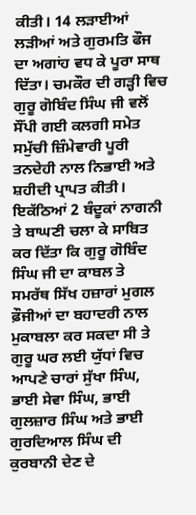ਕੀਤੀ। 14 ਲੜਾਈਆਂ ਲੜੀਆਂ ਅਤੇ ਗੁਰਮਤਿ ਫੌਜ ਦਾ ਅਗਾਂਹ ਵਧ ਕੇ ਪੂਰਾ ਸਾਥ ਦਿੱਤਾ। ਚਮਕੌਰ ਦੀ ਗੜ੍ਹੀ ਵਿਚ ਗੁਰੂ ਗੋਬਿੰਦ ਸਿੰਘ ਜੀ ਵਲੋਂ ਸੌਂਪੀ ਗਈ ਕਲਗੀ ਸਮੇਤ ਸਮੁੱਚੀ ਜ਼ਿੰਮੇਵਾਰੀ ਪੂਰੀ ਤਨਦੇਹੀ ਨਾਲ ਨਿਭਾਈ ਅਤੇ ਸ਼ਹੀਦੀ ਪ੍ਰਾਪਤ ਕੀਤੀ। ਇਕੱਠਿਆਂ 2 ਬੰਦੂਕਾਂ ਨਾਗਨੀ ਤੇ ਬਾਘਣੀ ਚਲਾ ਕੇ ਸਾਬਿਤ ਕਰ ਦਿੱਤਾ ਕਿ ਗੁਰੂ ਗੋਬਿੰਦ ਸਿੰਘ ਜੀ ਦਾ ਕਾਬਲ ਤੇ ਸਮਰੱਥ ਸਿੱਖ ਹਜ਼ਾਰਾਂ ਮੁਗਲ ਫ਼ੌਜੀਆਂ ਦਾ ਬਹਾਦਰੀ ਨਾਲ ਮੁਕਾਬਲਾ ਕਰ ਸਕਦਾ ਸੀ ਤੇ ਗੁਰੂ ਘਰ ਲਈ ਯੁੱਧਾਂ ਵਿਚ ਆਪਣੇ ਚਾਰਾਂ ਸੁੱਖਾ ਸਿੰਘ, ਭਾਈ ਸੇਵਾ ਸਿੰਘ, ਭਾਈ ਗੁਲਜ਼ਾਰ ਸਿੰਘ ਅਤੇ ਭਾਈ ਗੁਰਦਿਆਲ ਸਿੰਘ ਦੀ ਕੁਰਬਾਨੀ ਦੇਣ ਦੇ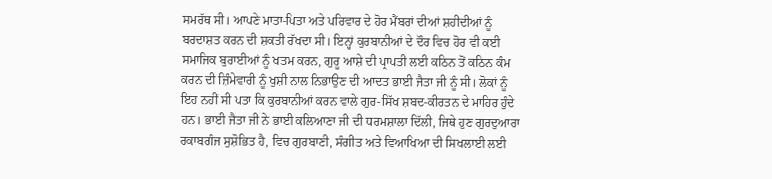ਸਮਰੱਥ ਸੀ। ਆਪਣੇ ਮਾਤਾ-ਪਿਤਾ ਅਤੇ ਪਰਿਵਾਰ ਦੇ ਹੋਰ ਮੈਂਬਰਾਂ ਦੀਆਂ ਸ਼ਹੀਦੀਆਂ ਨੂੰ ਬਰਦਾਸ਼ਤ ਕਰਨ ਦੀ ਸ਼ਕਤੀ ਰੱਖਦਾ ਸੀ। ਇਨ੍ਹਾਂ ਕੁਰਬਾਨੀਆਂ ਦੇ ਦੌਰ ਵਿਚ ਹੋਰ ਵੀ ਕਈ ਸਮਾਜਿਕ ਬੁਰਾਈਆਂ ਨੂੰ ਖਤਮ ਕਰਨ, ਗੁਰੂ ਆਸ਼ੇ ਦੀ ਪ੍ਰਾਪਤੀ ਲਈ ਕਠਿਨ ਤੋਂ ਕਠਿਨ ਕੰਮ ਕਰਨ ਦੀ ਜ਼ਿੰਮੇਵਾਰੀ ਨੂੰ ਖੁਸ਼ੀ ਨਾਲ ਨਿਭਾਉਣ ਦੀ ਆਦਤ ਭਾਈ ਜੈਤਾ ਜੀ ਨੂੰ ਸੀ। ਲੋਕਾਂ ਨੂੰ ਇਹ ਨਹੀਂ ਸੀ ਪਤਾ ਕਿ ਕੁਰਬਾਨੀਆਂ ਕਰਨ ਵਾਲੇ ਗੁਰ-ਸਿੱਖ ਸ਼ਬਦ-ਕੀਰਤਨ ਦੇ ਮਾਹਿਰ ਹੁੰਦੇ ਹਨ। ਭਾਈ ਜੈਤਾ ਜੀ ਨੇ ਭਾਈ ਕਲਿਆਣਾ ਜੀ ਦੀ ਧਰਮਸ਼ਾਲਾ ਦਿੱਲੀ, ਜਿਥੇ ਹੁਣ ਗੁਰਦੁਆਰਾ ਰਕਾਬਗੰਜ ਸੁਸ਼ੋਭਿਤ ਹੈ, ਵਿਚ ਗੁਰਬਾਣੀ, ਸੰਗੀਤ ਅਤੇ ਵਿਆਖਿਆ ਦੀ ਸਿਖਲਾਈ ਲਈ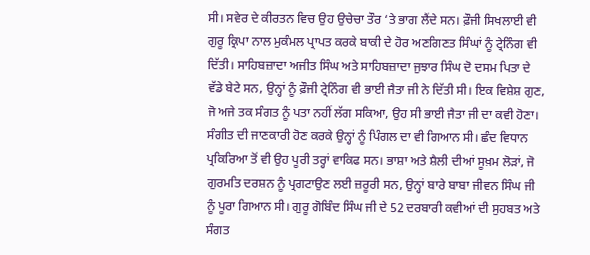ਸੀ। ਸਵੇਰ ਦੇ ਕੀਰਤਨ ਵਿਚ ਉਹ ਉਚੇਚਾ ਤੌਰ ‘ਤੇ ਭਾਗ ਲੈਂਦੇ ਸਨ। ਫ਼ੌਜੀ ਸਿਖਲਾਈ ਵੀ ਗੁਰੂ ਕ੍ਰਿਪਾ ਨਾਲ ਮੁਕੰਮਲ ਪ੍ਰਾਪਤ ਕਰਕੇ ਬਾਕੀ ਦੇ ਹੋਰ ਅਣਗਿਣਤ ਸਿੰਘਾਂ ਨੂੰ ਟ੍ਰੇਨਿੰਗ ਵੀ ਦਿੱਤੀ। ਸਾਹਿਬਜ਼ਾਦਾ ਅਜੀਤ ਸਿੰਘ ਅਤੇ ਸਾਹਿਬਜ਼ਾਦਾ ਜੁਝਾਰ ਸਿੰਘ ਦੋ ਦਸਮ ਪਿਤਾ ਦੇ ਵੱਡੇ ਬੇਟੇ ਸਨ, ਉਨ੍ਹਾਂ ਨੂੰ ਫ਼ੌਜੀ ਟ੍ਰੇਨਿੰਗ ਵੀ ਭਾਈ ਜੈਤਾ ਜੀ ਨੇ ਦਿੱਤੀ ਸੀ। ਇਕ ਵਿਸ਼ੇਸ਼ ਗੁਣ, ਜੋ ਅਜੇ ਤਕ ਸੰਗਤ ਨੂੰ ਪਤਾ ਨਹੀਂ ਲੱਗ ਸਕਿਆ, ਉਹ ਸੀ ਭਾਈ ਜੈਤਾ ਜੀ ਦਾ ਕਵੀ ਹੋਣਾ। ਸੰਗੀਤ ਦੀ ਜਾਣਕਾਰੀ ਹੋਣ ਕਰਕੇ ਉਨ੍ਹਾਂ ਨੂੰ ਪਿੰਗਲ ਦਾ ਵੀ ਗਿਆਨ ਸੀ। ਛੰਦ ਵਿਧਾਨ ਪ੍ਰਕਿਰਿਆ ਤੋਂ ਵੀ ਉਹ ਪੂਰੀ ਤਰ੍ਹਾਂ ਵਾਕਿਫ ਸਨ। ਭਾਸ਼ਾ ਅਤੇ ਸ਼ੈਲੀ ਦੀਆਂ ਸੂਖ਼ਮ ਲੋੜਾਂ, ਜੋ ਗੁਰਮਤਿ ਦਰਸ਼ਨ ਨੂੰ ਪ੍ਰਗਟਾਉਣ ਲਈ ਜ਼ਰੂਰੀ ਸਨ, ਉਨ੍ਹਾਂ ਬਾਰੇ ਬਾਬਾ ਜੀਵਨ ਸਿੰਘ ਜੀ ਨੂੰ ਪੂਰਾ ਗਿਆਨ ਸੀ। ਗੁਰੂ ਗੋਬਿੰਦ ਸਿੰਘ ਜੀ ਦੇ 52 ਦਰਬਾਰੀ ਕਵੀਆਂ ਦੀ ਸੁਹਬਤ ਅਤੇ ਸੰਗਤ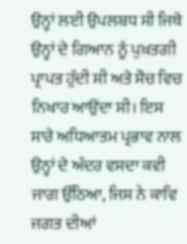ਉਨ੍ਹਾਂ ਲਈ ਉਪਲਬਧ ਸੀ ਜਿਥੇ ਉਨ੍ਹਾਂ ਦੇ ਗਿਆਨ ਨੂੰ ਪੁਖ਼ਤਗੀ ਪ੍ਰਾਪਤ ਹੁੰਦੀ ਸੀ ਅਤੇ ਸੋਚ ਵਿਚ ਨਿਖਾਰ ਆਉਂਦਾ ਸੀ। ਇਸ ਸਾਰੇ ਅਧਿਆਤਮ ਪ੍ਰਭਾਵ ਨਾਲ ਉਨ੍ਹਾਂ ਦੇ ਅੰਦਰ ਵਸਦਾ ਕਵੀ ਜਾਗ ਉੱਠਿਆ, ਜਿਸ ਨੇ ਕਾਵਿ ਜਗਤ ਦੀਆਂ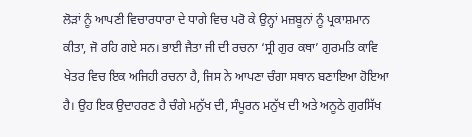ਲੋੜਾਂ ਨੂੰ ਆਪਣੀ ਵਿਚਾਰਧਾਰਾ ਦੇ ਧਾਗੇ ਵਿਚ ਪਰੋ ਕੇ ਉਨ੍ਹਾਂ ਮਜ਼ਬੂਨਾਂ ਨੂੰ ਪ੍ਰਕਾਸ਼ਮਾਨ ਕੀਤਾ, ਜੋ ਰਹਿ ਗਏ ਸਨ। ਭਾਈ ਜੈਤਾ ਜੀ ਦੀ ਰਚਨਾ ‘ਸ੍ਰੀ ਗੁਰ ਕਥਾ’ ਗੁਰਮਤਿ ਕਾਵਿ ਖੇਤਰ ਵਿਚ ਇਕ ਅਜਿਹੀ ਰਚਨਾ ਹੈ, ਜਿਸ ਨੇ ਆਪਣਾ ਚੰਗਾ ਸਥਾਨ ਬਣਾਇਆ ਹੋਇਆ ਹੈ। ਉਹ ਇਕ ਉਦਾਹਰਣ ਹੈ ਚੰਗੇ ਮਨੁੱਖ ਦੀ, ਸੰਪੂਰਨ ਮਨੁੱਖ ਦੀ ਅਤੇ ਅਨੂਠੇ ਗੁਰਸਿੱਖ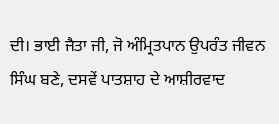ਦੀ। ਭਾਈ ਜੈਤਾ ਜੀ, ਜੋ ਅੰਮ੍ਰਿਤਪਾਨ ਉਪਰੰਤ ਜੀਵਨ ਸਿੰਘ ਬਣੇ, ਦਸਵੇਂ ਪਾਤਸ਼ਾਹ ਦੇ ਆਸ਼ੀਰਵਾਦ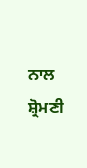ਨਾਲ ਸ਼੍ਰੋਮਣੀ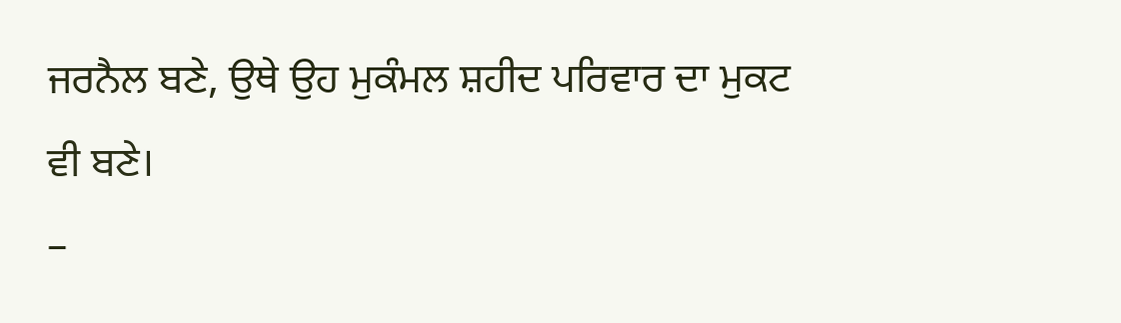ਜਰਨੈਲ ਬਣੇ, ਉਥੇ ਉਹ ਮੁਕੰਮਲ ਸ਼ਹੀਦ ਪਰਿਵਾਰ ਦਾ ਮੁਕਟ ਵੀ ਬਣੇ।
–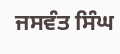ਜਸਵੰਤ ਸਿੰਘ